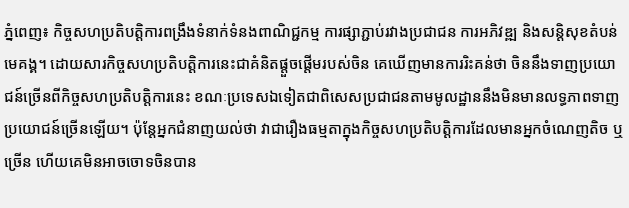ភ្នំពេញ៖ កិច្ចសហប្រតិបត្តិការពង្រឹងទំនាក់ទំនងពាណិជ្ជកម្ម ការផ្សាភ្ជាប់រវាងប្រជាជន ការអភិវឌ្ឍ និងសន្តិសុខតំបន់មេគង្គ។ ដោយសារកិច្ចសហប្រតិបត្តិការនេះជាគំនិតផ្តួចផ្តើមរបស់ចិន គេឃើញមានការរិះគន់ថា ចិននឹងទាញប្រយោជន៍ច្រើនពីកិច្ចសហប្រតិបត្តិការនេះ ខណៈប្រទេសឯទៀតជាពិសេសប្រជាជនតាមមូលដ្ឋាននឹងមិនមានលទ្ធភាពទាញប្រយោជន៍ច្រើនឡើយ។ ប៉ុន្តែអ្នកជំនាញយល់ថា វាជារឿងធម្មតាក្នុងកិច្ចសហប្រតិបត្តិការដែលមានអ្នកចំណេញតិច ឬច្រើន ហើយគេមិនអាចចោទចិនបាន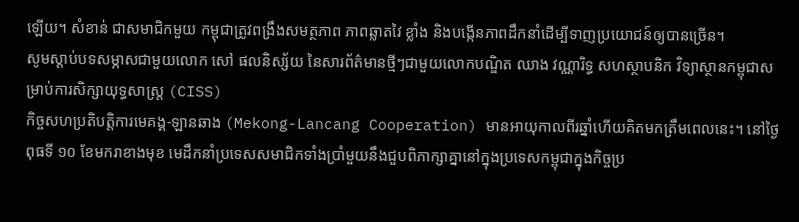ឡើយ។ សំខាន់ ជាសមាជិកមួយ កម្ពុជាត្រូវពង្រឹងសមត្ថភាព ភាពឆ្លាតវៃ ខ្លាំង និងបង្កើនភាពដឹកនាំដើម្បីទាញប្រយោជន៍ឲ្យបានច្រើន។
សូមស្តាប់បទសម្ភាសជាមួយលោក សៅ ផលនិស្ស័យ នៃសារព័ត៌មានថ្មីៗជាមួយលោកបណ្ឌិត ឈាង វណ្ណារិទ្ធ សហស្ថាបនិក វិទ្យាស្ថានកម្ពុជាសម្រាប់ការសិក្សាយុទ្ធសាស្ត្រ (CISS)
កិច្ចសហប្រតិបត្តិការមេគង្គ-ឡានឆាង (Mekong-Lancang Cooperation) មានអាយុកាលពីរឆ្នាំហើយគិតមកត្រឹមពេលនេះ។ នៅថ្ងៃពុធទី ១០ ខែមករាខាងមុខ មេដឹកនាំប្រទេសសមាជិកទាំងប្រាំមួយនឹងជួបពិភាក្សាគ្នានៅក្នុងប្រទេសកម្ពុជាក្នុងកិច្ចប្រ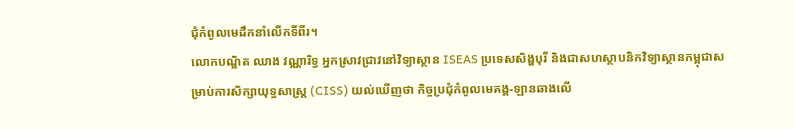ជុំកំពូលមេដឹកនាំលើកទីពីរ។
លោកបណ្ឌិត ឈាង វណ្ណារិទ្ធ អ្នកស្រាវជ្រាវនៅវិទ្យាស្ថាន ISEAS ប្រទេសសិង្ហបុរី និងជាសហស្ថាបនិកវិទ្យាស្ថានកម្ពុជាសម្រាប់ការសិក្សាយុទ្ធសាស្ត្រ (CISS) យល់ឃើញថា កិច្ចប្រជុំកំពូលមេគង្គ-ឡានឆាងលើ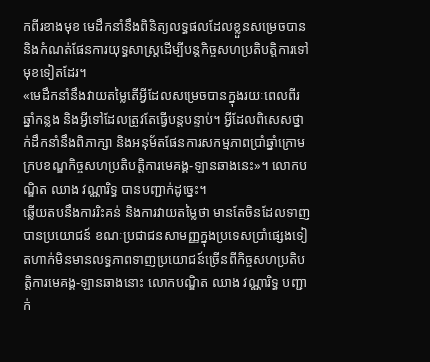កពីរខាងមុខ មេដឹកនាំនឹងពិនិត្យលទ្ធផលដែលខ្លួនសម្រេចបាននិងកំណត់ផែនការយុទ្ធសាស្ត្រដើម្បីបន្តកិច្ចសហប្រតិបត្តិការទៅមុខទៀតដែរ។
«មេដឹកនាំនឹងវាយតម្លៃតើអ្វីដែលសម្រេចបានក្នុងរយៈពេលពីរឆ្នាំកន្លង និងអ្វីទៅដែលត្រូវតែធ្វើបន្តបន្ទាប់។ អ្វីដែលពិសេសថ្នាក់ដឹកនាំនឹងពិភាក្សា និងអនុម័តផែនការសកម្មភាពប្រាំឆ្នាំក្រោមក្របខណ្ឌកិច្ចសហប្រតិបត្តិការមេគង្គ-ឡានឆាងនេះ»។ លោកបណ្ឌិត ឈាង វណ្ណារិទ្ធ បានបញ្ជាក់ដូច្នេះ។
ឆ្លើយតបនឹងការរិះគន់ និងការវាយតម្លៃថា មានតែចិនដែលទាញបានប្រយោជន៍ ខណៈប្រជាជនសាមញ្ញក្នុងប្រទេសប្រាំផ្សេងទៀតហាក់មិនមានលទ្ធភាពទាញប្រយោជន៍ច្រើនពីកិច្ចសហប្រតិបត្តិការមេគង្គ-ឡានឆាងនោះ លោកបណ្ឌិត ឈាង វណ្ណារិទ្ធ បញ្ជាក់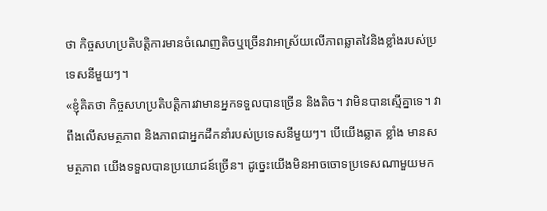ថា កិច្ចសហប្រតិបត្តិការមានចំណេញតិចឬច្រើនវាអាស្រ័យលើភាពឆ្លាតវៃនិងខ្លាំងរបស់ប្រទេសនីមួយៗ។
«ខ្ញុំគិតថា កិច្ចសហប្រតិបត្តិការវាមានអ្នកទទួលបានច្រើន និងតិច។ វាមិនបានស្មើគ្នាទេ។ វាពឹងលើសមត្ថភាព និងភាពជាអ្នកដឹកនាំរបស់ប្រទេសនីមួយៗ។ បើយើងឆ្លាត ខ្លាំង មានសមត្ថភាព យើងទទួលបានប្រយោជន៍ច្រើន។ ដូច្នេះយើងមិនអាចចោទប្រទេសណាមួយមក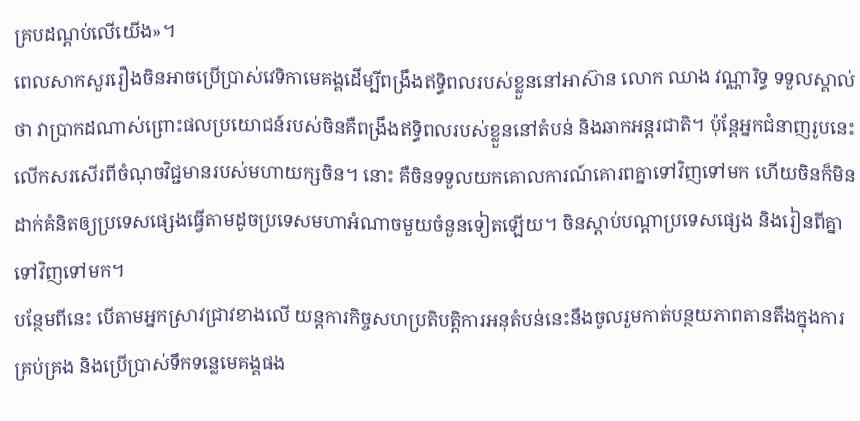គ្របដណ្តប់លើយើង»។
ពេលសាកសួររឿងចិនអាចប្រើប្រាស់វេទិកាមេគង្គដើម្បីពង្រឹងឥទ្ធិពលរបស់ខ្លួននៅអាស៊ាន លោក ឈាង វណ្ណារិទ្ធ ទទួលស្គាល់ថា វាប្រាកដណាស់ព្រោះផលប្រយោជន៍របស់ចិនគឺពង្រឹងឥទ្ធិពលរបស់ខ្លួននៅតំបន់ និងឆាកអន្តរជាតិ។ ប៉ុន្តែអ្នកជំនាញរូបនេះលើកសរសើរពីចំណុចវិជ្ជមានរបស់មហាយក្សចិន។ នោះ គឺចិនទទួលយកគោលការណ៍គោរពគ្នាទៅវិញទៅមក ហើយចិនក៏មិនដាក់គំនិតឲ្យប្រទេសផ្សេងធ្វើតាមដូចប្រទេសមហាអំណាចមួយចំនួនទៀតឡើយ។ ចិនស្តាប់បណ្តាប្រទេសផ្សេង និងរៀនពីគ្នាទៅវិញទៅមក។
បន្ថែមពីនេះ បើតាមអ្នកស្រាវជ្រាវខាងលើ យន្តការកិច្ចសហប្រតិបត្តិការអនុតំបន់នេះនឹងចូលរួមកាត់បន្ថយភាពតានតឹងក្នុងការគ្រប់គ្រង និងប្រើប្រាស់ទឹកទន្លេមេគង្គផង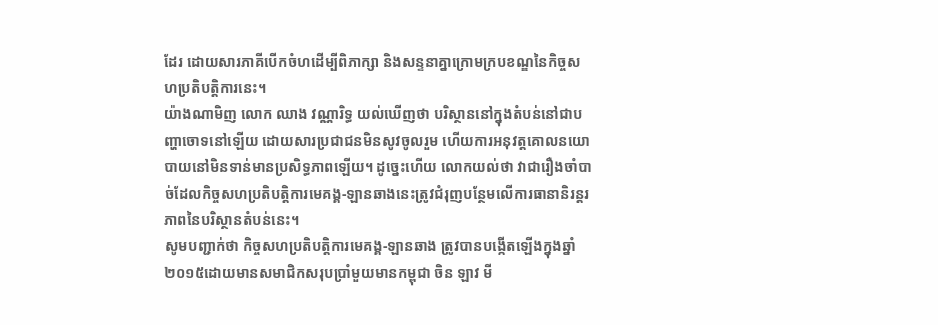ដែរ ដោយសារភាគីបើកចំហដើម្បីពិភាក្សា និងសន្ទនាគ្នាក្រោមក្របខណ្ឌនៃកិច្ចសហប្រតិបត្តិការនេះ។
យ៉ាងណាមិញ លោក ឈាង វណ្ណារិទ្ធ យល់ឃើញថា បរិស្ថាននៅក្នុងតំបន់នៅជាបញ្ហាចោទនៅឡើយ ដោយសារប្រជាជនមិនសូវចូលរួម ហើយការអនុវត្តគោលនយោបាយនៅមិនទាន់មានប្រសិទ្ធភាពឡើយ។ ដូច្នេះហើយ លោកយល់ថា វាជារឿងចាំបាច់ដែលកិច្ចសហប្រតិបត្តិការមេគង្គ-ឡានឆាងនេះត្រូវជំរុញបន្ថែមលើការធានានិរន្តរភាពនៃបរិស្ថានតំបន់នេះ។
សូមបញ្ជាក់ថា កិច្ចសហប្រតិបត្តិការមេគង្គ-ឡានឆាង ត្រូវបានបង្កើតឡើងក្នុងឆ្នាំ ២០១៥ដោយមានសមាជិកសរុបប្រាំមួយមានកម្ពុជា ចិន ឡាវ មី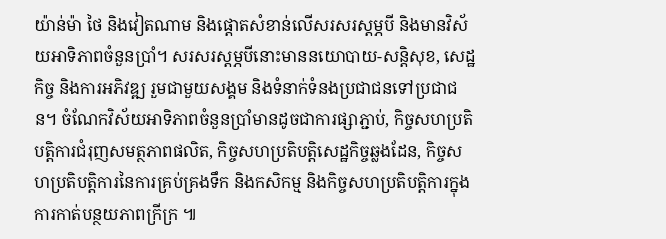យ៉ាន់ម៉ា ថៃ និងវៀតណាម និងផ្តោតសំខាន់លើសរសរស្តម្ភបី និងមានវិស័យអាទិភាពចំនួនប្រាំ។ សរសរស្តម្ភបីនោះមាននយោបាយ-សន្តិសុខ, សេដ្ឋកិច្ច និងការអភិវឌ្ឍ រួមជាមួយសង្គម និងទំនាក់ទំនងប្រជាជនទៅប្រជាជន។ ចំណែកវិស័យអាទិភាពចំនួនប្រាំមានដូចជាការផ្សាភ្ជាប់, កិច្ចសហប្រតិបត្តិការជំរុញសមត្ថភាពផលិត, កិច្ចសហប្រតិបត្តិសេដ្ឋកិច្ចឆ្លងដែន, កិច្ចសហប្រតិបត្តិការនៃការគ្រប់គ្រងទឹក និងកសិកម្ម និងកិច្ចសហប្រតិបត្តិការក្នុងការកាត់បន្ថយភាពក្រីក្រ ៕